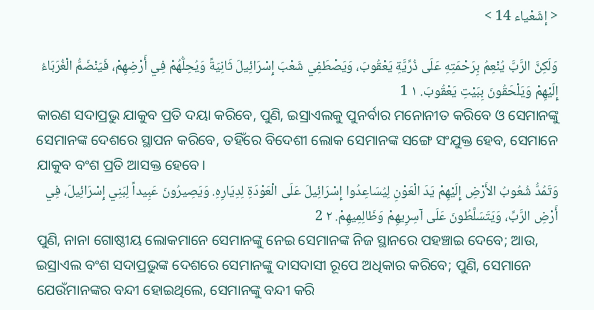< إشَعْياء 14 >

وَلَكِنَّ الرَّبَّ يُنْعِمُ بِرَحْمَتِهِ عَلَى ذُرِّيَّةِ يَعْقُوبَ، وَيَصْطَفِي شَعْبَ إِسْرَائِيلَ ثَانِيَةً وَيُحِلُّهُمْ فِي أَرْضِهِمْ، فَيَنْضَمُّ الْغُرَبَاءُ إِلَيْهِمْ وَيَلْحَقُونَ بِبَيْتِ يَعْقُوبَ. ١ 1
କାରଣ ସଦାପ୍ରଭୁ ଯାକୁବ ପ୍ରତି ଦୟା କରିବେ, ପୁଣି, ଇସ୍ରାଏଲକୁ ପୁନର୍ବାର ମନୋନୀତ କରିବେ ଓ ସେମାନଙ୍କୁ ସେମାନଙ୍କ ଦେଶରେ ସ୍ଥାପନ କରିବେ, ତହିଁରେ ବିଦେଶୀ ଲୋକ ସେମାନଙ୍କ ସଙ୍ଗେ ସଂଯୁକ୍ତ ହେବ, ସେମାନେ ଯାକୁବ ବଂଶ ପ୍ରତି ଆସକ୍ତ ହେବେ।
وَتَمُدُّ شُعُوبُ الأَرْضِ إِلَيْهِمْ يَدَ الْعَوْنِ لِيُسَاعِدُوا إِسْرَائِيلَ عَلَى الْعَوْدَةِ لِدِيَارِهِ. وَيَصِيرُونَ عَبِيداً لِبَنِي إِسْرَائِيلَ، فِي أَرْضِ الرَّبِّ، وَيَتَسَلَّطُونَ عَلَى آسِرِيهِمْ وَظَالِمِيهِمْ. ٢ 2
ପୁଣି, ନାନା ଗୋଷ୍ଠୀୟ ଲୋକମାନେ ସେମାନଙ୍କୁ ନେଇ ସେମାନଙ୍କ ନିଜ ସ୍ଥାନରେ ପହଞ୍ଚାଇ ଦେବେ; ଆଉ, ଇସ୍ରାଏଲ ବଂଶ ସଦାପ୍ରଭୁଙ୍କ ଦେଶରେ ସେମାନଙ୍କୁ ଦାସଦାସୀ ରୂପେ ଅଧିକାର କରିବେ; ପୁଣି, ସେମାନେ ଯେଉଁମାନଙ୍କର ବନ୍ଦୀ ହୋଇଥିଲେ, ସେମାନଙ୍କୁ ବନ୍ଦୀ କରି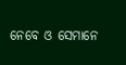ନେବେ ଓ ସେମାନେ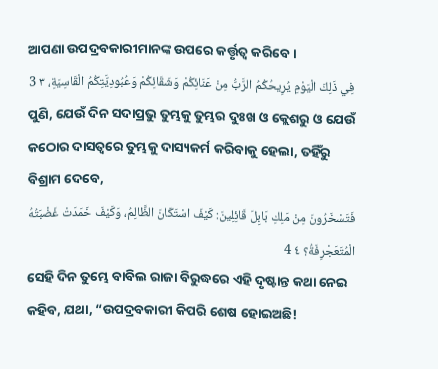ଆପଣା ଉପଦ୍ରବକାରୀମାନଙ୍କ ଉପରେ କର୍ତ୍ତୃତ୍ୱ କରିବେ।
فِي ذَلِكَ الْيَوْمِ يُرِيحُكُمُ الرَّبُّ مِنْ عَنَائِكُمْ وَشَقَائِكُمْ وَعُبُودِيَّتِكُمُ الْقَاسِيَةِ، ٣ 3
ପୁଣି, ଯେଉଁ ଦିନ ସଦାପ୍ରଭୁ ତୁମ୍ଭକୁ ତୁମ୍ଭର ଦୁଃଖ ଓ କ୍ଲେଶରୁ ଓ ଯେଉଁ କଠୋର ଦାସତ୍ୱରେ ତୁମ୍ଭକୁ ଦାସ୍ୟକର୍ମ କରିବାକୁ ହେଲା, ତହିଁରୁ ବିଶ୍ରାମ ଦେବେ,
فَتَسْخَرُونَ مِنْ مَلِكِ بَابِلَ قَائِلِينَ: كَيْفَ اسْتَكَانَ الظَّالِمُ، وَكَيْفَ خَمَدَتْ غَضْبَتُهُ الْمُتَعَجْرِفَةُ؟ ٤ 4
ସେହି ଦିନ ତୁମ୍ଭେ ବାବିଲ ରାଜା ବିରୁଦ୍ଧରେ ଏହି ଦୃଷ୍ଟାନ୍ତ କଥା ନେଇ କହିବ, ଯଥା, “ଉପଦ୍ରବକାରୀ କିପରି ଶେଷ ହୋଇଅଛି!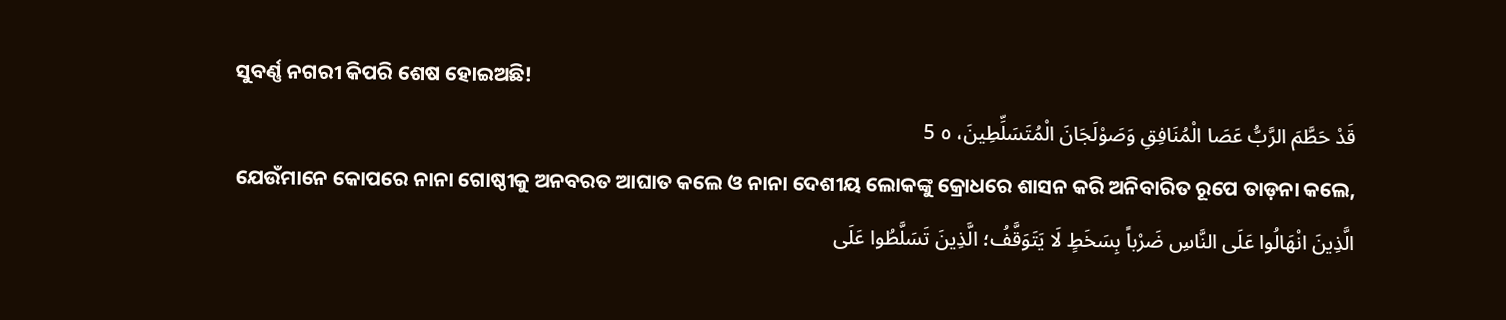ସୁବର୍ଣ୍ଣ ନଗରୀ କିପରି ଶେଷ ହୋଇଅଛି!
قَدْ حَطَّمَ الرَّبُّ عَصَا الْمُنَافِقِ وَصَوْلَجَانَ الْمُتَسَلِّطِينَ، ٥ 5
ଯେଉଁମାନେ କୋପରେ ନାନା ଗୋଷ୍ଠୀକୁ ଅନବରତ ଆଘାତ କଲେ ଓ ନାନା ଦେଶୀୟ ଲୋକଙ୍କୁ କ୍ରୋଧରେ ଶାସନ କରି ଅନିବାରିତ ରୂପେ ତାଡ଼ନା କଲେ,
الَّذِينَ انْهَالُوا عَلَى النَّاسِ ضَرْباً بِسَخَطٍ لَا يَتَوَقَّفُ؛ الَّذِينَ تَسَلَّطُوا عَلَى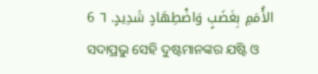الأُمَمِ بِغَضَبٍ وَاضْطِهَادٍ شَدِيدٍ. ٦ 6
ସଦାପ୍ରଭୁ ସେହି ଦୁଷ୍ଟମାନଙ୍କର ଯଷ୍ଟି ଓ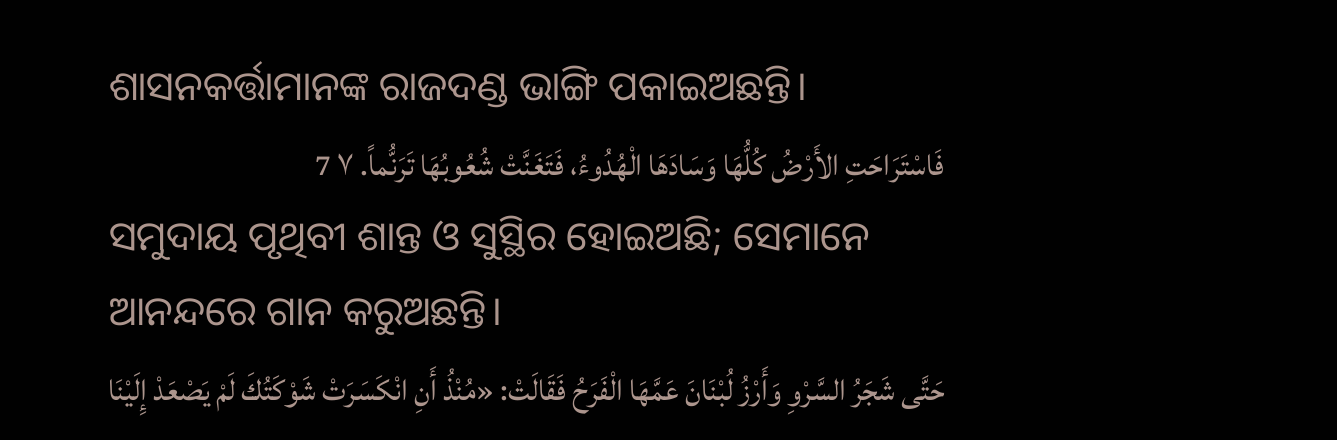ଶାସନକର୍ତ୍ତାମାନଙ୍କ ରାଜଦଣ୍ଡ ଭାଙ୍ଗି ପକାଇଅଛନ୍ତି।
فَاسْتَرَاحَتِ الأَرْضُ كُلُّهَا وَسَادَهَا الْهُدُوءُ، فَتَغَنَّتْ شُعُوبُهَا تَرَنُّماً. ٧ 7
ସମୁଦାୟ ପୃଥିବୀ ଶାନ୍ତ ଓ ସୁସ୍ଥିର ହୋଇଅଛି; ସେମାନେ ଆନନ୍ଦରେ ଗାନ କରୁଅଛନ୍ତି।
حَتَّى شَجَرُ السَّرْوِ وَأَرْزُ لُبْنَانَ عَمَّهَا الْفَرَحُ فَقَالَتْ: «مُنْذُ أَنِ انْكَسَرَتْ شَوْكَتُكَ لَمْ يَصْعَدْ إِلَيْنَا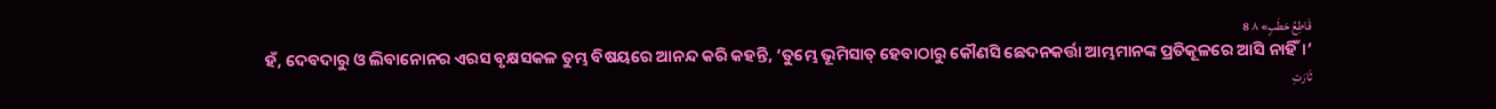قَاطِعُ حَطَبٍ» ٨ 8
ହଁ, ଦେବଦାରୁ ଓ ଲିବାନୋନର ଏରସ ବୃକ୍ଷସକଳ ତୁମ୍ଭ ବିଷୟରେ ଆନନ୍ଦ କରି କହନ୍ତି, ‘ତୁମ୍ଭେ ଭୂମିସାତ୍‍ ହେବାଠାରୁ କୌଣସି ଛେଦନକର୍ତ୍ତା ଆମ୍ଭମାନଙ୍କ ପ୍ରତିକୂଳରେ ଆସି ନାହିଁ।’
ثَارَتِ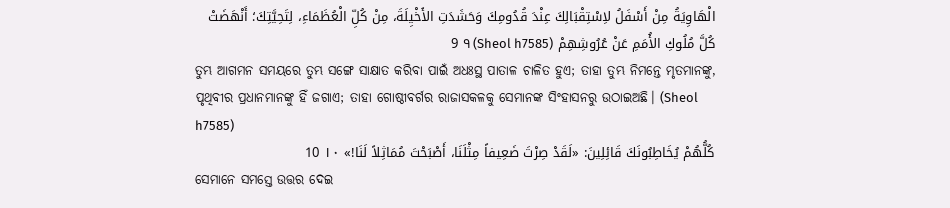الْهَاوِيَةُ مِنْ أَسْفَلُ لاِسْتِقْبَالِكَ عِنْدَ قُدُومِكَ وَحَشَدَتِ الأَخْيِلَةَ، مِنْ كُلِّ الْعُظَمَاءِ، لِتَحِيَّتِكَ؛ أَنْهَضَتْ كُلَّ مُلُوكِ الأُمَمِ عَنْ عُرُوشِهِمْ (Sheol h7585) ٩ 9
ତୁମ୍ଭ ଆଗମନ ସମୟରେ ତୁମ୍ଭ ସଙ୍ଗେ ସାକ୍ଷାତ କରିବା ପାଇଁ ଅଧଃସ୍ଥ ପାତାଳ ଚାଳିତ ହୁଏ; ତାହା ତୁମ୍ଭ ନିମନ୍ତେ ମୃତମାନଙ୍କୁ, ପୃଥିବୀର ପ୍ରଧାନମାନଙ୍କୁ ହିଁ ଜଗାଏ; ତାହା ଗୋଷ୍ଠୀବର୍ଗର ରାଜାସକଳକୁ ସେମାନଙ୍କ ସିଂହାସନରୁ ଉଠାଇଅଛି। (Sheol h7585)
كُلُّهُمْ يُخَاطِبُونَكَ قَائِلِينَ: «لَقَدْ صِرْتَ ضَعِيفاً مِثْلَنَا، أَصْبَحْتَ مُمَاثِلاً لَنَا!» ١٠ 10
ସେମାନେ ସମସ୍ତେ ଉତ୍ତର ଦେଇ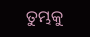ତୁମ୍ଭକୁ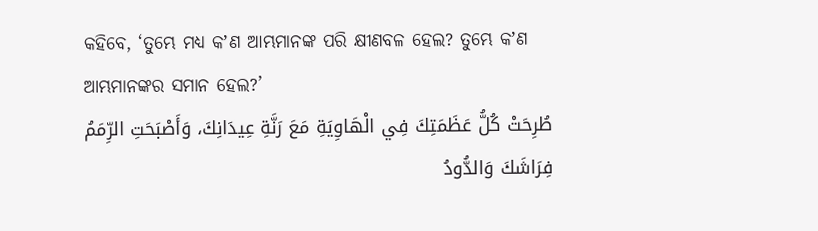କହିବେ, ‘ତୁମ୍ଭେ ମଧ୍ୟ କʼଣ ଆମ୍ଭମାନଙ୍କ ପରି କ୍ଷୀଣବଳ ହେଲ? ତୁମ୍ଭେ କʼଣ ଆମ୍ଭମାନଙ୍କର ସମାନ ହେଲ?’
طُرِحَتْ كُلُّ عَظَمَتِكَ فِي الْهَاوِيَةِ مَعَ رَنَّةِ عِيدَانِكَ، وَأَصْبَحَتِ الرِّمَمُ فِرَاشَكَ وَالدُّودُ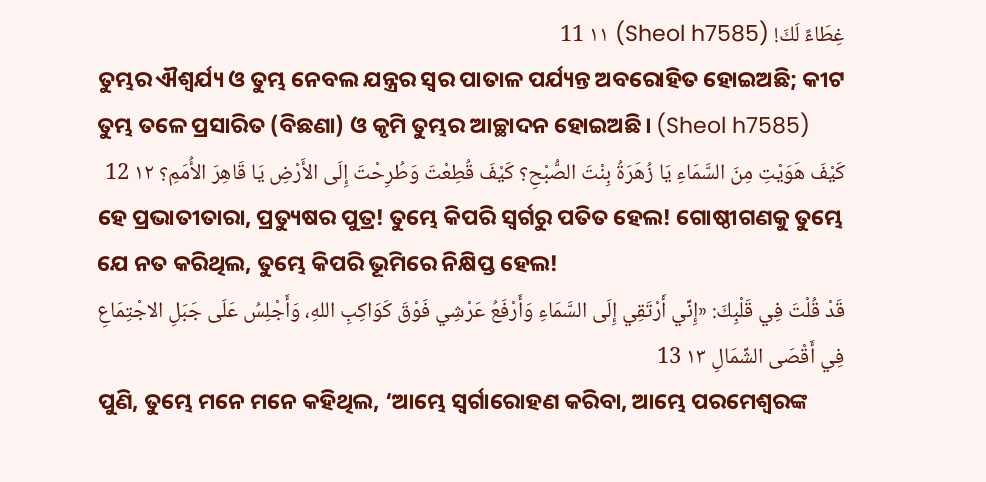غِطَاءً لَكَ! (Sheol h7585) ١١ 11
ତୁମ୍ଭର ଐଶ୍ୱର୍ଯ୍ୟ ଓ ତୁମ୍ଭ ନେବଲ ଯନ୍ତ୍ରର ସ୍ୱର ପାତାଳ ପର୍ଯ୍ୟନ୍ତ ଅବରୋହିତ ହୋଇଅଛି; କୀଟ ତୁମ୍ଭ ତଳେ ପ୍ରସାରିତ (ବିଛଣା) ଓ କୃମି ତୁମ୍ଭର ଆଚ୍ଛାଦନ ହୋଇଅଛି। (Sheol h7585)
كَيْفَ هَوَيْتِ مِنَ السَّمَاءِ يَا زُهَرَةُ بِنْتَ الصُّبْحِ؟ كَيْفَ قُطِعْتَ وَطُرِحْتَ إِلَى الأَرْضِ يَا قَاهِرَ الأُمَمِ؟ ١٢ 12
ହେ ପ୍ରଭାତୀତାରା, ପ୍ରତ୍ୟୁଷର ପୁତ୍ର! ତୁମ୍ଭେ କିପରି ସ୍ୱର୍ଗରୁ ପତିତ ହେଲ! ଗୋଷ୍ଠୀଗଣକୁ ତୁମ୍ଭେ ଯେ ନତ କରିଥିଲ, ତୁମ୍ଭେ କିପରି ଭୂମିରେ ନିକ୍ଷିପ୍ତ ହେଲ!
قَدْ قُلْتَ فِي قَلْبِكَ: «إِنِّي أَرْتَقِي إِلَى السَّمَاءِ وَأَرْفَعُ عَرْشِي فَوْقَ كَوَاكِبِ اللهِ، وَأَجْلِسُ عَلَى جَبَلِ الاجْتِمَاعِ فِي أَقْصَى الشِّمَالِ ١٣ 13
ପୁଣି, ତୁମ୍ଭେ ମନେ ମନେ କହିଥିଲ, ‘ଆମ୍ଭେ ସ୍ୱର୍ଗାରୋହଣ କରିବା, ଆମ୍ଭେ ପରମେଶ୍ୱରଙ୍କ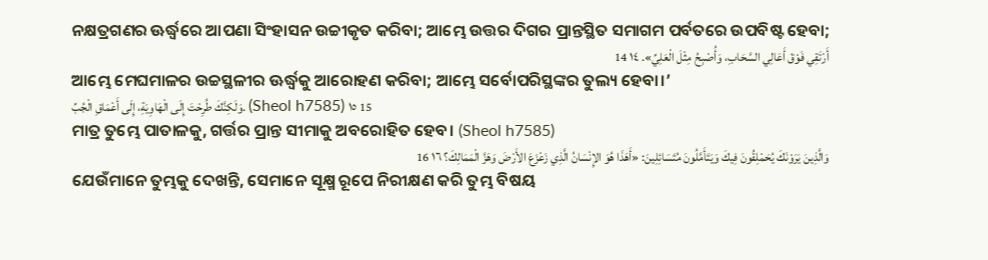ନକ୍ଷତ୍ରଗଣର ଊର୍ଦ୍ଧ୍ୱରେ ଆପଣା ସିଂହାସନ ଉଚ୍ଚୀକୃତ କରିବା; ଆମ୍ଭେ ଉତ୍ତର ଦିଗର ପ୍ରାନ୍ତସ୍ଥିତ ସମାଗମ ପର୍ବତରେ ଉପବିଷ୍ଟ ହେବା;
أَرْتَقِي فَوْقَ أَعَالِي السَّحَابِ، وَأُصْبِحُ مِثْلَ الْعَلِيِّ». ١٤ 14
ଆମ୍ଭେ ମେଘମାଳର ଉଚ୍ଚସ୍ଥଳୀର ଊର୍ଦ୍ଧ୍ୱକୁ ଆରୋହଣ କରିବା; ଆମ୍ଭେ ସର୍ବୋପରିସ୍ଥଙ୍କର ତୁଲ୍ୟ ହେବା।’
وَلَكِنَّكَ طُرِحْتَ إِلَى الْهَاوِيَةِ، إِلَى أَعْمَاقِ الْجُبِّ. (Sheol h7585) ١٥ 15
ମାତ୍ର ତୁମ୍ଭେ ପାତାଳକୁ, ଗର୍ତ୍ତର ପ୍ରାନ୍ତ ସୀମାକୁ ଅବରୋହିତ ହେବ। (Sheol h7585)
وَالَّذِينَ يَرَوْنَكَ يُحَمْلِقُونَ فِيكَ وَيَتَأَمَّلُونَ مُتَسَائِلِينَ: «أَهَذَا هُوَ الإِنْسَانُ الَّذِي زَعْزَعَ الأَرْضَ وَهَزَّ الْمَمَالِكَ؟ ١٦ 16
ଯେଉଁମାନେ ତୁମ୍ଭକୁ ଦେଖନ୍ତି, ସେମାନେ ସୂକ୍ଷ୍ମ ରୂପେ ନିରୀକ୍ଷଣ କରି ତୁମ୍ଭ ବିଷୟ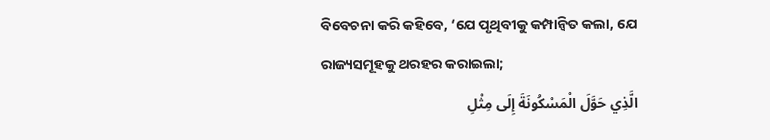ବିବେଚନା କରି କହିବେ, ‘ଯେ ପୃଥିବୀକୁ କମ୍ପାନ୍ୱିତ କଲା, ଯେ ରାଜ୍ୟସମୂହକୁ ଥରହର କରାଇଲା;
الَّذِي حَوَّلَ الْمَسْكُونَةَ إِلَى مِثْلِ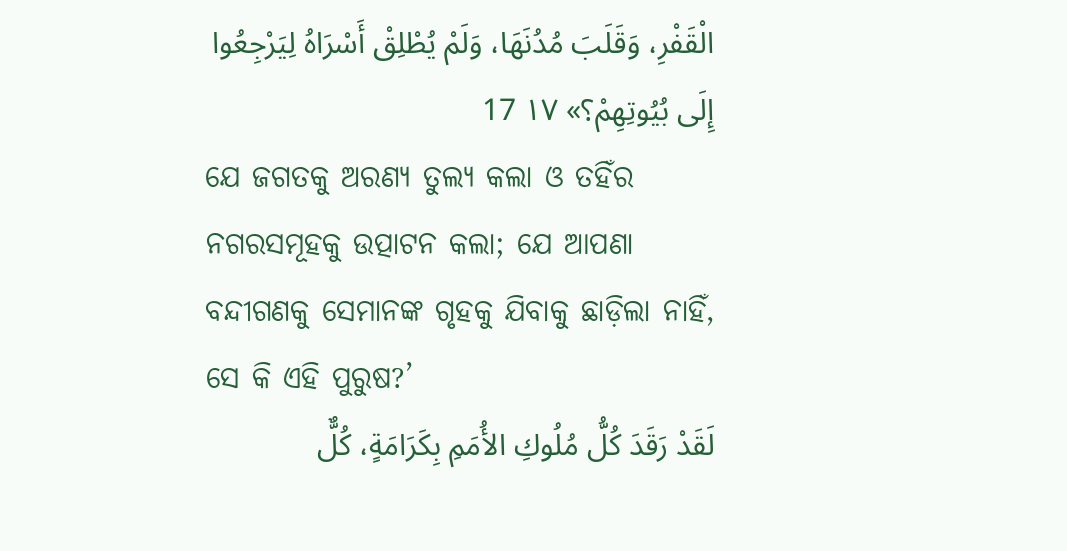الْقَفْرِ، وَقَلَبَ مُدُنَهَا، وَلَمْ يُطْلِقْ أَسْرَاهُ لِيَرْجِعُوا إِلَى بُيُوتِهِمْ؟» ١٧ 17
ଯେ ଜଗତକୁ ଅରଣ୍ୟ ତୁଲ୍ୟ କଲା ଓ ତହିଁର ନଗରସମୂହକୁ ଉତ୍ପାଟନ କଲା; ଯେ ଆପଣା ବନ୍ଦୀଗଣକୁ ସେମାନଙ୍କ ଗୃହକୁ ଯିବାକୁ ଛାଡ଼ିଲା ନାହିଁ, ସେ କି ଏହି ପୁରୁଷ?’
لَقَدْ رَقَدَ كُلُّ مُلُوكِ الأُمَمِ بِكَرَامَةٍ، كُلٌّ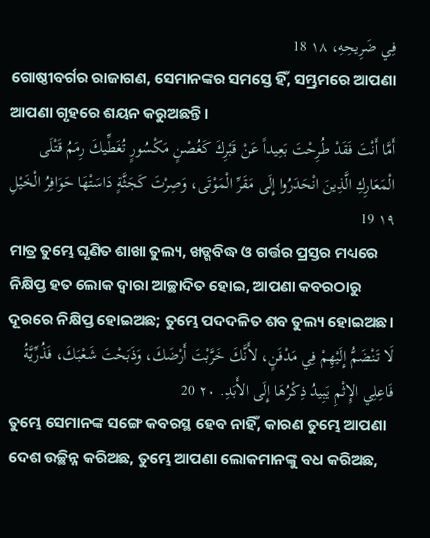فِي ضَرِيحِهِ، ١٨ 18
ଗୋଷ୍ଠୀବର୍ଗର ରାଜାଗଣ, ସେମାନଙ୍କର ସମସ୍ତେ ହିଁ, ସମ୍ଭ୍ରମରେ ଆପଣା ଆପଣା ଗୃହରେ ଶୟନ କରୁଅଛନ୍ତି।
أَمَّا أَنْتَ فَقَدْ طُرِحْتَ بَعِيداً عَنْ قَبْرِكَ كَغُصْنٍ مَكْسُورٍ تُغَطِّيكَ رِمَمُ قَتْلَى الْمَعَارِكِ الَّذِينَ انْحَدَرُوا إِلَى مَقَرِّ الْمَوْتَى، وَصِرْتَ كَجَثَّةٍ دَاسَتْهَا حَوَافِرُ الْخَيْلِ ١٩ 19
ମାତ୍ର ତୁମ୍ଭେ ଘୃଣିତ ଶାଖା ତୁଲ୍ୟ, ଖଡ୍ଗବିଦ୍ଧ ଓ ଗର୍ତ୍ତର ପ୍ରସ୍ତର ମଧ୍ୟରେ ନିକ୍ଷିପ୍ତ ହତ ଲୋକ ଦ୍ୱାରା ଆଚ୍ଛାଦିତ ହୋଇ, ଆପଣା କବରଠାରୁ ଦୂରରେ ନିକ୍ଷିପ୍ତ ହୋଇଅଛ; ତୁମ୍ଭେ ପଦଦଳିତ ଶବ ତୁଲ୍ୟ ହୋଇଅଛ।
لَا تَنْضَمُّ إِلَيْهِمْ فِي مَدْفَنٍ، لأَنَّكَ خَرَّبْتَ أَرْضَكَ، وَذَبَحْتَ شَعْبَكَ، فَذُرِّيَّةُ فَاعِلِي الإِثْمِ يَبِيدُ ذِكْرُهَا إِلَى الأَبَدِ. ٢٠ 20
ତୁମ୍ଭେ ସେମାନଙ୍କ ସଙ୍ଗେ କବରସ୍ଥ ହେବ ନାହିଁ, କାରଣ ତୁମ୍ଭେ ଆପଣା ଦେଶ ଉଚ୍ଛିନ୍ନ କରିଅଛ, ତୁମ୍ଭେ ଆପଣା ଲୋକମାନଙ୍କୁ ବଧ କରିଅଛ,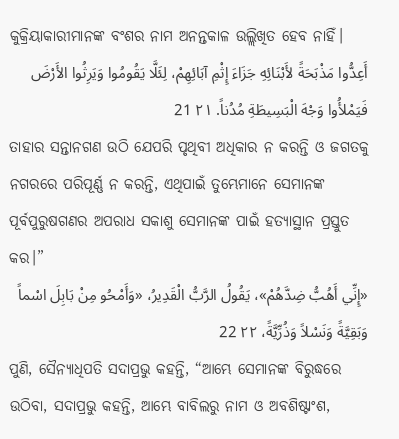କୁକ୍ରିୟାକାରୀମାନଙ୍କ ବଂଶର ନାମ ଅନନ୍ତକାଳ ଉଲ୍ଲିଖିତ ହେବ ନାହିଁ।
أَعِدُّوا مَذْبَحَةً لأَبْنَائِهِ جَزَاءَ إِثْمِ آبَائِهِمْ، لِئَلَّا يَقُومُوا وَيَرِثُوا الأَرْضَ فَيَمْلأُوا وَجْهَ الْبَسِيطَةِ مُدُناً. ٢١ 21
ତାହାର ସନ୍ତାନଗଣ ଉଠି ଯେପରି ପୃଥିବୀ ଅଧିକାର ନ କରନ୍ତି ଓ ଜଗତକୁ ନଗରରେ ପରିପୂର୍ଣ୍ଣ ନ କରନ୍ତି, ଏଥିପାଇଁ ତୁମ୍ଭେମାନେ ସେମାନଙ୍କ ପୂର୍ବପୁରୁଷଗଣର ଅପରାଧ ସକାଶୁ ସେମାନଙ୍କ ପାଇଁ ହତ୍ୟାସ୍ଥାନ ପ୍ରସ୍ତୁତ କର।”
«إِنِّي أَهُبُّ ضِدَّهُمْ»، يَقُولُ الرَّبُّ الْقَدِيرُ، «وَأَمْحُو مِنْ بَابِلَ اسْماً وَبَقِيَّةً وَنَسْلاً وَذُرِّيَّةً، ٢٢ 22
ପୁଣି, ସୈନ୍ୟାଧିପତି ସଦାପ୍ରଭୁ କହନ୍ତି, “ଆମ୍ଭେ ସେମାନଙ୍କ ବିରୁଦ୍ଧରେ ଉଠିବା, ସଦାପ୍ରଭୁ କହନ୍ତି, ଆମ୍ଭେ ବାବିଲରୁ ନାମ ଓ ଅବଶିଷ୍ଟାଂଶ,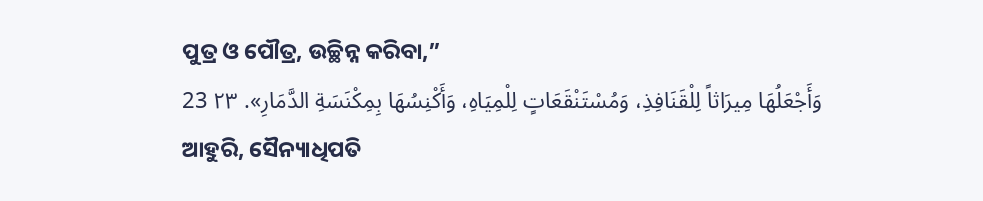ପୁତ୍ର ଓ ପୌତ୍ର, ଉଚ୍ଛିନ୍ନ କରିବା,”
وَأَجْعَلُهَا مِيرَاثاً لِلْقَنَافِذِ، وَمُسْتَنْقَعَاتٍ لِلْمِيَاهِ، وَأَكْنِسُهَا بِمِكْنَسَةِ الدَّمَارِ». ٢٣ 23
ଆହୁରି, ସୈନ୍ୟାଧିପତି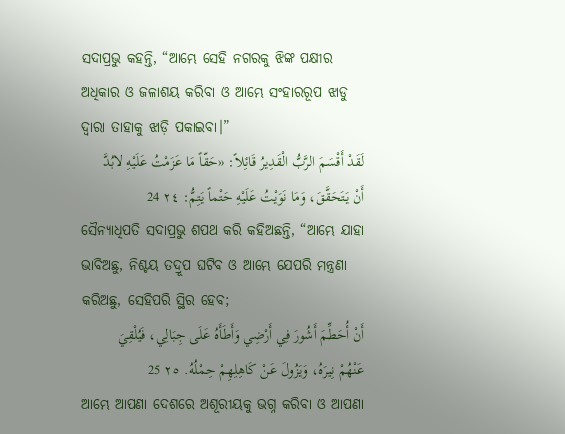ସଦାପ୍ରଭୁ କହନ୍ତି, “ଆମ୍ଭେ ସେହି ନଗରକୁ ଝିଙ୍କ ପକ୍ଷୀର ଅଧିକାର ଓ ଜଳାଶୟ କରିବା ଓ ଆମ୍ଭେ ସଂହାରରୂପ ଝାଡୁ ଦ୍ୱାରା ତାହାକୁ ଝାଡ଼ି ପକାଇବା।”
لَقَدْ أَقْسَمَ الرَّبُّ الْقَدِيرُ قَائِلاً: «حَقّاً مَا عَزَمْتُ عَلَيْهِ لابُدَّ أَنْ يَتَحَقَّقَ، وَمَا نَوَيْتُ عَلَيْهِ حَتْماً يَتِمُّ: ٢٤ 24
ସୈନ୍ୟାଧିପତି ସଦାପ୍ରଭୁ ଶପଥ କରି କହିଅଛନ୍ତି, “ଆମ୍ଭେ ଯାହା ଭାବିଅଛୁ, ନିଶ୍ଚୟ ତଦ୍ରୂପ ଘଟିବ ଓ ଆମ୍ଭେ ଯେପରି ମନ୍ତ୍ରଣା କରିଅଛୁ, ସେହିପରି ସ୍ଥିର ହେବ;
أَنْ أُحَطِّمَ أَشُورَ فِي أَرْضِي وَأَطَأَهُ عَلَى جِبَالِي، فَيُلْقِيَ عَنْهُمْ نِيرَهُ، وَيَزُولَ عَنْ كَاهِلِهِمْ حِمْلُهُ. ٢٥ 25
ଆମ୍ଭେ ଆପଣା ଦେଶରେ ଅଶୂରୀୟକୁ ଭଗ୍ନ କରିବା ଓ ଆପଣା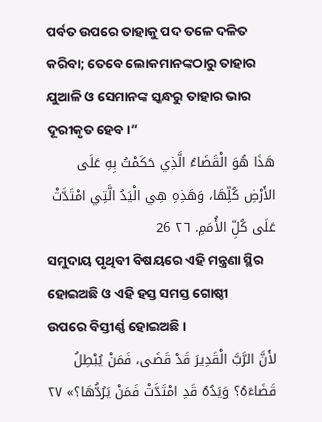ପର୍ବତ ଉପରେ ତାହାକୁ ପଦ ତଳେ ଦଳିତ କରିବା; ତେବେ ଲୋକମାନଙ୍କଠାରୁ ତାହାର ଯୁଆଳି ଓ ସେମାନଙ୍କ ସ୍କନ୍ଧରୁ ତାହାର ଭାର ଦୂରୀକୃତ ହେବ।”
هَذَا هُوَ الْقَضَاءُ الَّذِي حَكَمْتُ بِهِ عَلَى الأَرْضِ كُلِّهَا، وَهَذِهِ هِي الْيَدُ الَّتِي امْتَدَّتْ عَلَى كُلِّ الأُمَمِ. ٢٦ 26
ସମୁଦାୟ ପୃଥିବୀ ବିଷୟରେ ଏହି ମନ୍ତ୍ରଣା ସ୍ଥିର ହୋଇଅଛି ଓ ଏହି ହସ୍ତ ସମସ୍ତ ଗୋଷ୍ଠୀ ଉପରେ ବିସ୍ତୀର୍ଣ୍ଣ ହୋଇଅଛି।
لأَنَّ الرَّبَّ الْقَدِيرَ قَدْ قَضَى، فَمَنْ يُبْطِلُ قَضَاءَهُ؟ وَيَدُهُ قَدِ امْتَدَّتْ فَمَنْ يَرُدُّهَا؟» ٢٧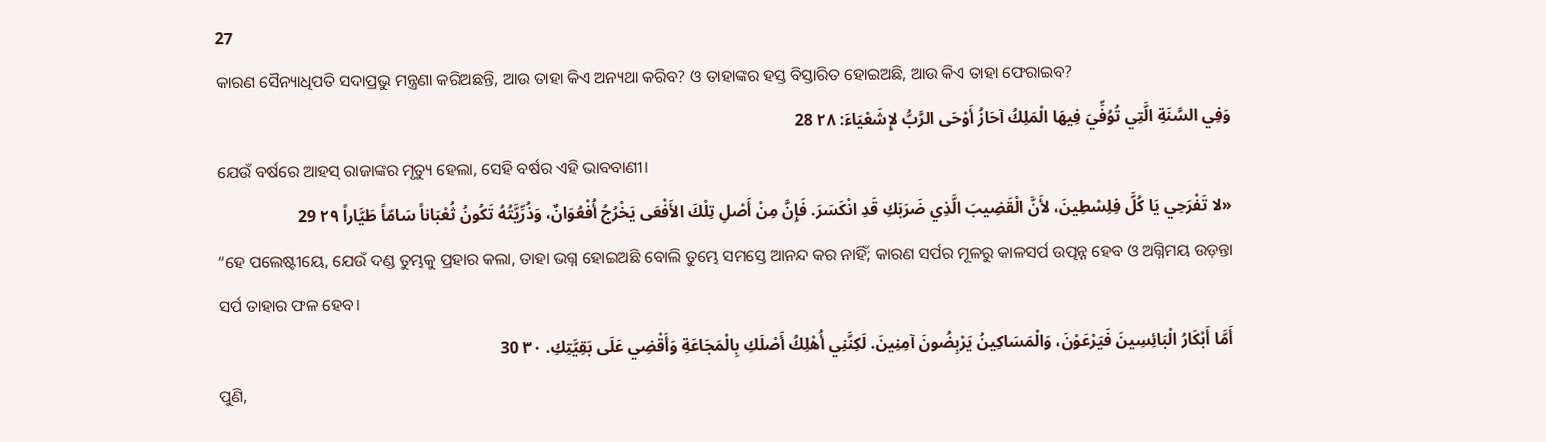27
କାରଣ ସୈନ୍ୟାଧିପତି ସଦାପ୍ରଭୁ ମନ୍ତ୍ରଣା କରିଅଛନ୍ତି, ଆଉ ତାହା କିଏ ଅନ୍ୟଥା କରିବ? ଓ ତାହାଙ୍କର ହସ୍ତ ବିସ୍ତାରିତ ହୋଇଅଛି, ଆଉ କିଏ ତାହା ଫେରାଇବ?
وَفِي السَّنَةِ الَّتِي تُوُفِّيَ فِيهَا الْمَلِكُ آحَازُ أَوْحَى الرَّبُّ لإِشَعْيَاءَ: ٢٨ 28
ଯେଉଁ ବର୍ଷରେ ଆହସ୍‌ ରାଜାଙ୍କର ମୃତ୍ୟୁ ହେଲା, ସେହି ବର୍ଷର ଏହି ଭାବବାଣୀ।
«لا تَفْرَحِي يَا كُلَّ فِلِسْطِينَ، لأَنَّ الْقَضِيبَ الَّذِي ضَرَبَكِ قَدِ انْكَسَرَ. فَإِنَّ مِنْ أَصْلِ تِلْكَ الأَفْعَى يَخْرُجُ أُفْعُوَانٌ، وَذُرِّيَّتُهُ تَكُونُ ثُعْبَاناً سَامّاً طَيَّاراً ٢٩ 29
“ହେ ପଲେଷ୍ଟୀୟେ, ଯେଉଁ ଦଣ୍ଡ ତୁମ୍ଭକୁ ପ୍ରହାର କଲା, ତାହା ଭଗ୍ନ ହୋଇଅଛି ବୋଲି ତୁମ୍ଭେ ସମସ୍ତେ ଆନନ୍ଦ କର ନାହିଁ; କାରଣ ସର୍ପର ମୂଳରୁ କାଳସର୍ପ ଉତ୍ପନ୍ନ ହେବ ଓ ଅଗ୍ନିମୟ ଉଡ଼ନ୍ତା ସର୍ପ ତାହାର ଫଳ ହେବ।
أَمَّا أَبْكَارُ الْبَائِسِينَ فَيَرْعَوْنَ، وَالْمَسَاكِينُ يَرْبِضُونَ آمِنِينَ. لَكِنَّنِي أُهْلِكُ أَصْلَكِ بِالْمَجَاعَةِ وَأَقْضِي عَلَى بَقِيَّتِكِ. ٣٠ 30
ପୁଣି,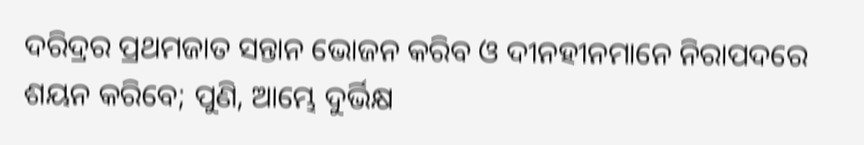ଦରିଦ୍ରର ପ୍ରଥମଜାତ ସନ୍ତାନ ଭୋଜନ କରିବ ଓ ଦୀନହୀନମାନେ ନିରାପଦରେ ଶୟନ କରିବେ; ପୁଣି, ଆମ୍ଭେ ଦୁର୍ଭିକ୍ଷ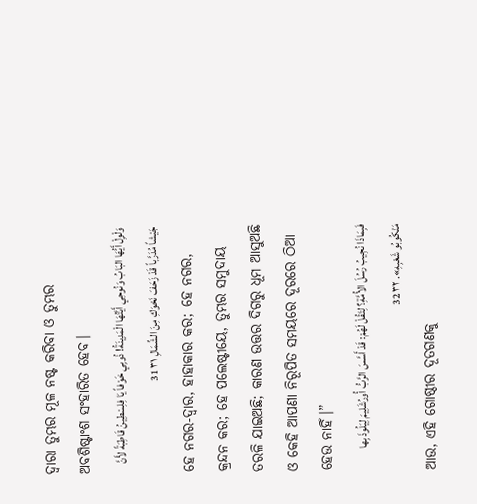ଦ୍ୱାରା ତୁମ୍ଭର ମୂଳ ନଷ୍ଟ କରିବା ଓ ତୁମ୍ଭର ଅବଶିଷ୍ଟାଂଶ ସଂହାରିତ ହେବ।
وَلْوِلْ أَيُّهَا البَابُ وَنُوحِي أَيَّتُهَا الْمَدِينَةُ! ذُوبِي خَوْفاً يَا فِلِسْطِينُ قَاطِبَةً لأَنَّ جَيْشاً مُدَرَّباً قَدْ زَحَفَ نَحْوَكِ مِنَ الشِّمَالِ ٣١ 31
ହେ ନଗର-ଦ୍ୱାର, ହାହାକାର କର; ହେ ନଗର, କ୍ରନ୍ଦନ କର; ହେ ପଲେଷ୍ଟୀୟେ, ତୁମ୍ଭର ସମୁଦାୟ ତରଳି ଯାଇଅଛି; କାରଣ ଉତ୍ତର ଦିଗରୁ ଧୂମ ଆସୁଅଛି ଓ କେହି ଆପଣା ନିରୂପିତ ସମୟରେ ଦୂରରେ ଠିଆ ହେଉ ନାହିଁ।”
فَبِمَاذَا نُجِيبُ رُسُلَ الأُمَّةِ؟ لِتَقُلْ لَهُمْ: قَدْ أَسَّسَ الرَّبُّ أُورُشَلِيمَ لِيَلُوذَ بِها مَنْكُوبُو شَعْبِهِ». ٣٢ 32
ଆଉ, ଏହି ଗୋଷ୍ଠୀର ଦୂତଗଣକୁ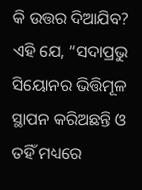କି ଉତ୍ତର ଦିଆଯିବ? ଏହି ଯେ, “ସଦାପ୍ରଭୁ ସିୟୋନର ଭିତ୍ତିମୂଳ ସ୍ଥାପନ କରିଅଛନ୍ତି ଓ ତହିଁ ମଧ୍ୟରେ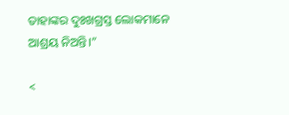ତାହାଙ୍କର ଦୁଃଖଗ୍ରସ୍ତ ଲୋକମାନେ ଆଶ୍ରୟ ନିଅନ୍ତି।”

<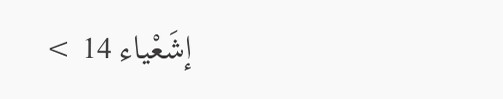إشَعْياء 14 >